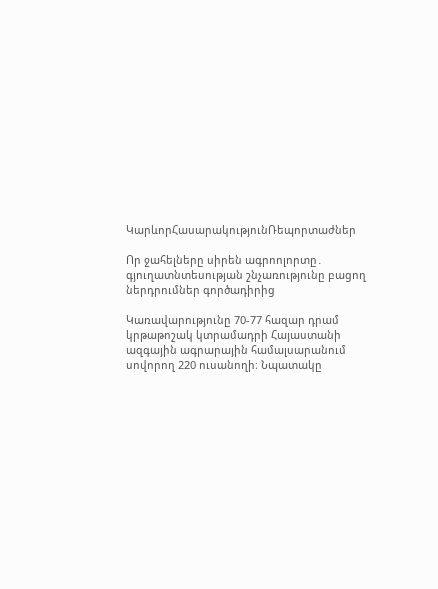ԿարևորՀասարակությունՌեպորտաժներ

Որ ջահելները սիրեն ագրոոլորտը․ գյուղատնտեսության շնչառությունը բացող ներդրումներ գործադիրից

Կառավարությունը 70-77 հազար դրամ կրթաթոշակ կտրամադրի Հայաստանի ազգային ագրարային համալսարանում սովորող 220 ուսանողի։ Նպատակը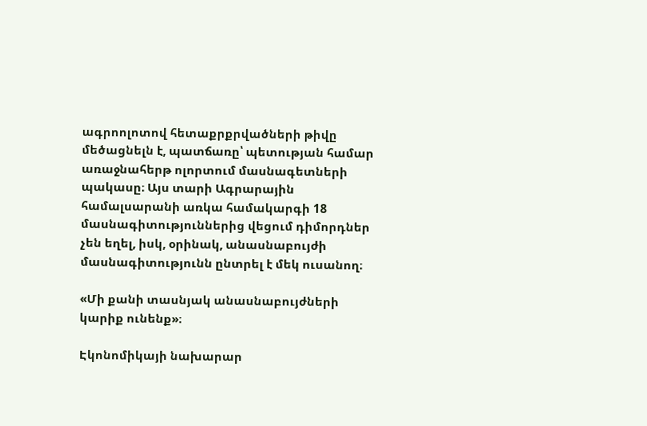ագրոոլոտով հետաքրքրվածների թիվը մեծացնելն է, պատճառը՝ պետության համար առաջնահերթ ոլորտում մասնագետների պակասը։ Այս տարի Ագրարային համալսարանի առկա համակարգի 18 մասնագիտություններից վեցում դիմորդներ չեն եղել, իսկ, օրինակ, անասնաբույժի մասնագիտությունն ընտրել է մեկ ուսանող։

«Մի քանի տասնյակ անասնաբույժների կարիք ունենք»։

Էկոնոմիկայի նախարար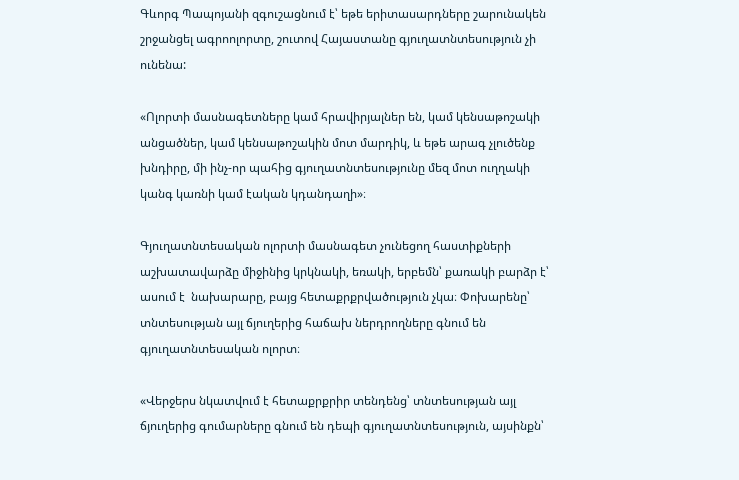Գևորգ Պապոյանի զգուշացնում է՝ եթե երիտասարդները շարունակեն շրջանցել ագրոոլորտը, շուտով Հայաստանը գյուղատնտեսություն չի ունենա:

«Ոլորտի մասնագետները կամ հրավիրյալներ են, կամ կենսաթոշակի անցածներ, կամ կենսաթոշակին մոտ մարդիկ, և եթե արագ չլուծենք խնդիրը, մի ինչ-որ պահից գյուղատնտեսությունը մեզ մոտ ուղղակի կանգ կառնի կամ էական կդանդաղի»։

Գյուղատնտեսական ոլորտի մասնագետ չունեցող հաստիքների աշխատավարձը միջինից կրկնակի, եռակի, երբեմն՝ քառակի բարձր է՝ ասում է  նախարարը, բայց հետաքրքրվածություն չկա։ Փոխարենը՝ տնտեսության այլ ճյուղերից հաճախ ներդրողները գնում են գյուղատնտեսական ոլորտ։

«Վերջերս նկատվում է հետաքրքրիր տենդենց՝ տնտեսության այլ ճյուղերից գումարները գնում են դեպի գյուղատնտեսություն, այսինքն՝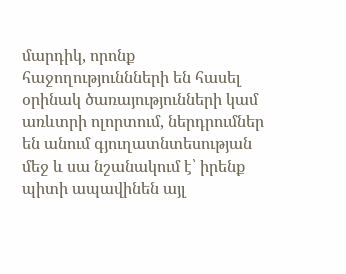մարդիկ, որոնք հաջողություննների են հասել օրինակ ծառայությունների կամ առևտրի ոլորտում, ներդրումներ են անում գյուղատնտեսության մեջ և սա նշանակում է՝ իրենք պիտի ապավինեն այլ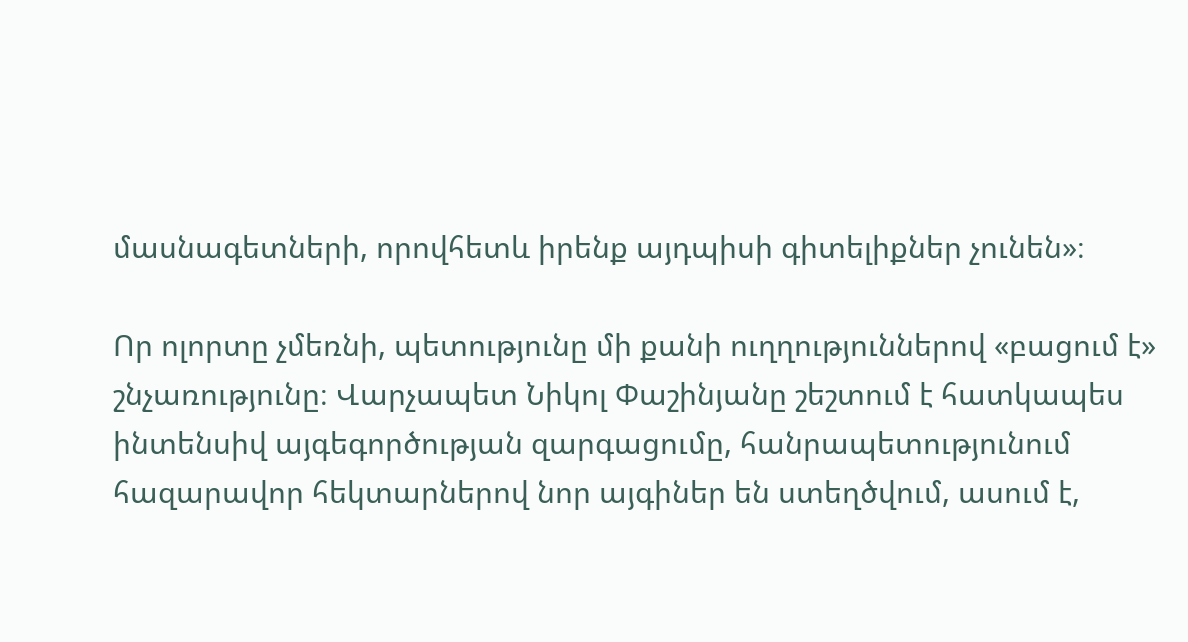մասնագետների, որովհետև իրենք այդպիսի գիտելիքներ չունեն»։

Որ ոլորտը չմեռնի, պետությունը մի քանի ուղղություններով «բացում է» շնչառությունը։ Վարչապետ Նիկոլ Փաշինյանը շեշտում է հատկապես ինտենսիվ այգեգործության զարգացումը, հանրապետությունում հազարավոր հեկտարներով նոր այգիներ են ստեղծվում, ասում է,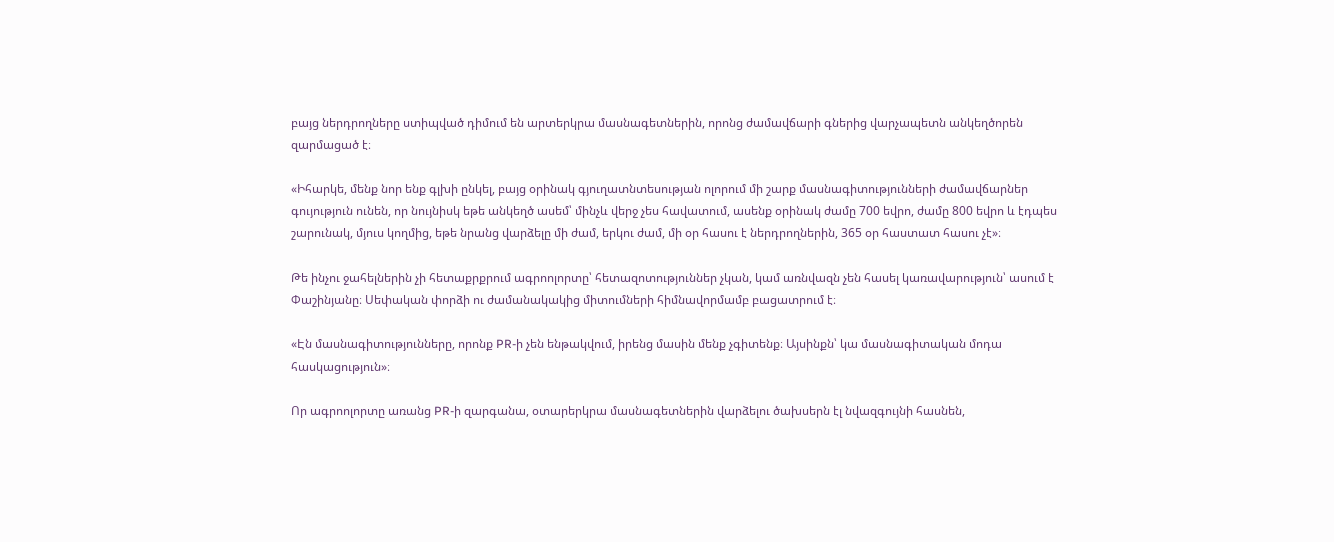բայց ներդրողները ստիպված դիմում են արտերկրա մասնագետներին, որոնց ժամավճարի գներից վարչապետն անկեղծորեն զարմացած է։

«Իհարկե, մենք նոր ենք գլխի ընկել, բայց օրինակ գյուղատնտեսության ոլորում մի շարք մասնագիտությունների ժամավճարներ գույություն ունեն, որ նույնիսկ եթե անկեղծ ասեմ՝ մինչև վերջ չես հավատում, ասենք օրինակ ժամը 700 եվրո, ժամը 800 եվրո և էդպես շարունակ, մյուս կողմից, եթե նրանց վարձելը մի ժամ, երկու ժամ, մի օր հասու է ներդրողներին, 365 օր հաստատ հասու չէ»։

Թե ինչու ջահելներին չի հետաքրքրում ագրոոլորտը՝ հետազոտություններ չկան, կամ առնվազն չեն հասել կառավարություն՝ ասում է Փաշինյանը։ Սեփական փորձի ու ժամանակակից միտումների հիմնավորմամբ բացատրում է։

«Էն մասնագիտությունները, որոնք PR-ի չեն ենթակվում, իրենց մասին մենք չգիտենք։ Այսինքն՝ կա մասնագիտական մոդա հասկացություն»։

Որ ագրոոլորտը առանց PR-ի զարգանա, օտարերկրա մասնագետներին վարձելու ծախսերն էլ նվազգույնի հասնեն,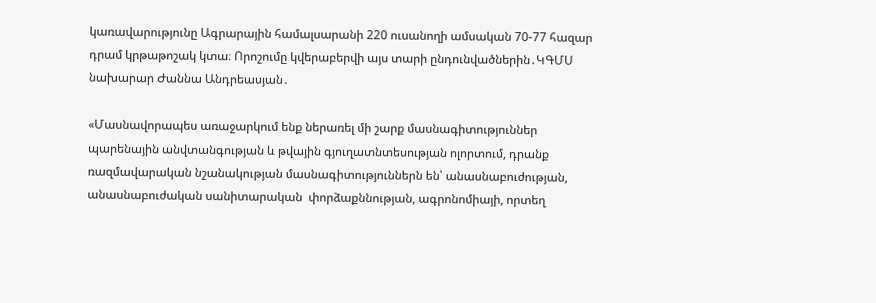կառավարությունը Ագրարային համալսարանի 220 ուսանողի ամսական 70-77 հազար դրամ կրթաթոշակ կտա։ Որոշումը կվերաբերվի այս տարի ընդունվածներին․ԿԳՄՍ նախարար Ժաննա Անդրեասյան․

«Մասնավորապես առաջարկում ենք ներառել մի շարք մասնագիտություններ պարենային անվտանգության և թվային գյուղատնտեսության ոլորտում, դրանք ռազմավարական նշանակության մասնագիտություններն են՝ անասնաբուժության, անասնաբուժական սանիտարական  փորձաքննության, ագրոնոմիայի, որտեղ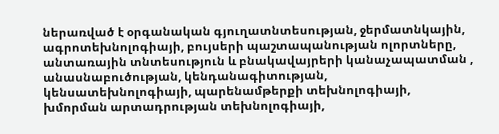ներառված է օրգանական գյուղատնտեսության, ջերմատնկային, ագրոտեխնոլոգիայի, բույսերի պաշտապանության ոլորտները, անտառային տնտեսություն և բնակավայրերի կանաչապատման , անասնաբուծության, կենդանագիտության, կենսատեխնոլոգիայի, պարենամթերքի տեխնոլոգիայի, խմորման արտադրության տեխնոլոգիայի,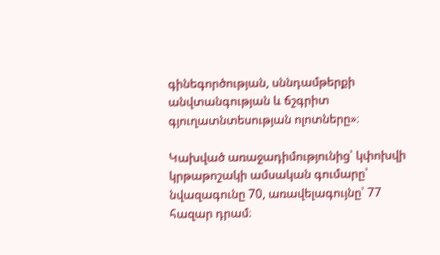գինեգործության, սննդամթերքի անվտանգության և ճշգրիտ գյուղատնտեսության ոլոտները»։

Կախված առաջադիմությունից՝ կփոխվի կրթաթոշակի ամսական գումարը՝ նվազագունը 70, առավելագույնը՝ 77 հազար դրամ։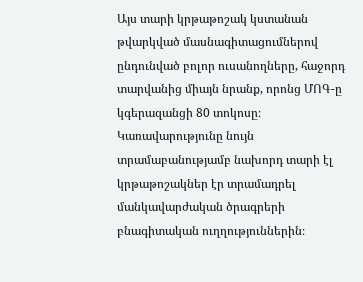Այս տարի կրթաթոշակ կստանան թվարկված մասնագիտացումներով ընդունված բոլոր ուսանողները, հաջորդ տարվանից միայն նրանք, որոնց ՄՈԳ-ը կգերազանցի 80 տոկոսը։ Կառավարությունը նույն տրամաբանությամբ նախորդ տարի էլ կրթաթոշակներ էր տրամադրել մանկավարժական ծրագրերի բնագիտական ուղղություններին։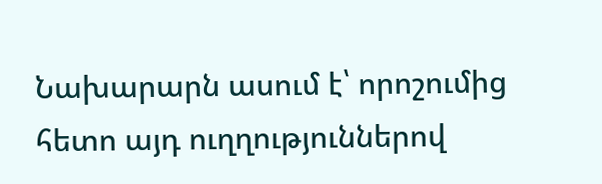Նախարարն ասում է՝ որոշումից հետո այդ ուղղություններով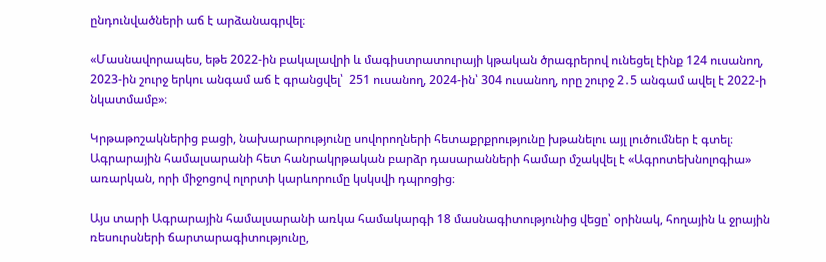ընդունվածների աճ է արձանագրվել։

«Մասնավորապես, եթե 2022-ին բակալավրի և մագիստրատուրայի կթական ծրագրերով ունեցել էինք 124 ուսանող, 2023-ին շուրջ երկու անգամ աճ է գրանցվել՝  251 ուսանող, 2024-ին՝ 304 ուսանող, որը շուրջ 2․5 անգամ ավել է 2022-ի նկատմամբ»։

Կրթաթոշակներից բացի, նախարարությունը սովորողների հետաքրքրությունը խթանելու այլ լուծումներ է գտել։ Ագրարային համալսարանի հետ հանրակրթական բարձր դասարանների համար մշակվել է «Ագրոտեխնոլոգիա» առարկան, որի միջոցով ոլորտի կարևորումը կսկսվի դպրոցից։

Այս տարի Ագրարային համալսարանի առկա համակարգի 18 մասնագիտությունից վեցը՝ օրինակ, հողային և ջրային ռեսուրսների ճարտարագիտությունը,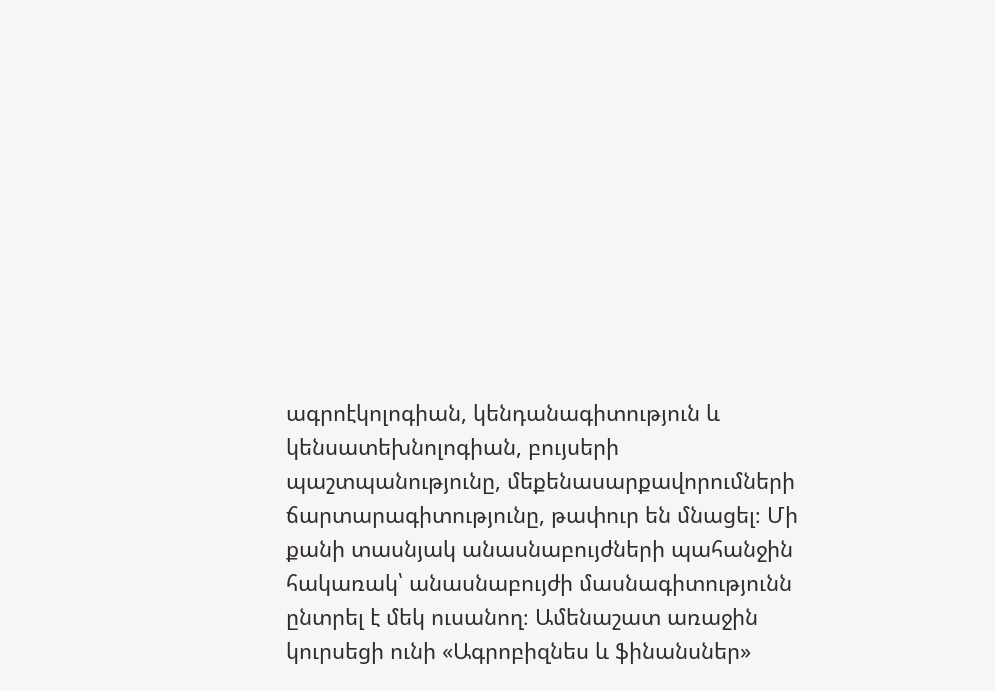ագրոէկոլոգիան, կենդանագիտություն և կենսատեխնոլոգիան, բույսերի պաշտպանությունը, մեքենասարքավորումների ճարտարագիտությունը, թափուր են մնացել։ Մի քանի տասնյակ անասնաբույժների պահանջին  հակառակ՝ անասնաբույժի մասնագիտությունն ընտրել է մեկ ուսանող։ Ամենաշատ առաջին կուրսեցի ունի «Ագրոբիզնես և ֆինանսներ»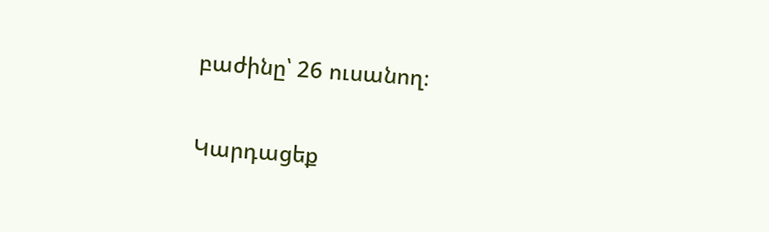բաժինը՝ 26 ուսանող։

Կարդացեք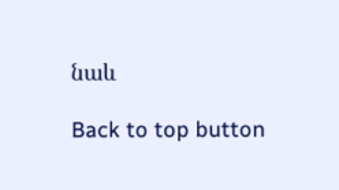նաև

Back to top button